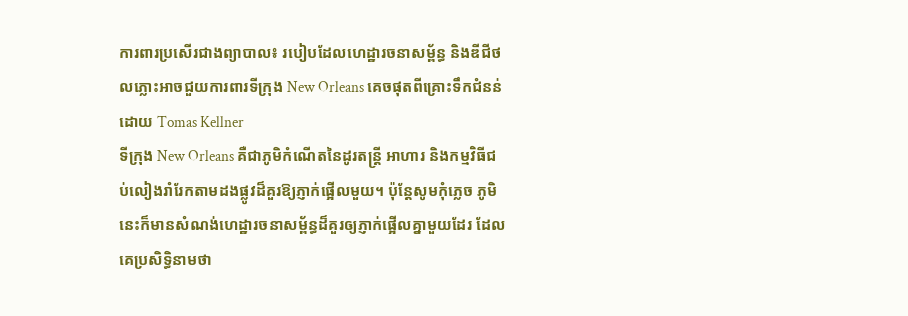ការពារប្រសើរជាងព្យាបាល៖ របៀបដែលហេដ្ឋារចនាសម្ព័ន្ធ និងឌីជីថលភ្លោះអាចជួយការពារទីក្រុង New Orleans គេចផុតពីគ្រោះទឹកជំនន់
ដោយ Tomas Kellner
ទីក្រុង New Orleans គឺជាភូមិកំណើតនៃដូរតន្ត្រី អាហារ និងកម្មវិធីជប់លៀងរាំរែកតាមដងផ្លូវដ៏គួរឱ្យភ្ញាក់ផ្អើលមួយ។ ប៉ុន្តែសូមកុំភ្លេច ភូមិនេះក៏មានសំណង់ហេដ្ឋារចនាសម្ព័ន្ធដ៏គួរឲ្យភ្ញាក់ផ្អើលគ្នាមួយដែរ ដែលគេប្រសិទ្ធិនាមថា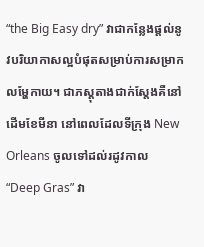“the Big Easy dry” វាជាកន្លែងផ្តល់នូវបរិយាកាសល្អបំផុតសម្រាប់ការសម្រាកលម្ហែកាយ។ ជាភស្តុតាងជាក់ស្តែងគឺនៅដើមខែមីនា នៅពេលដែលទីក្រុង New Orleans ចូលទៅដល់រដូវកាល “Deep Gras” វា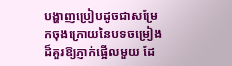បង្ហាញប្រៀបដូចជាសម្រែកចុងក្រោយនៃបទចម្រៀងដ៏គួរឱ្យភ្ញាក់ផ្អើលមួយ ដែ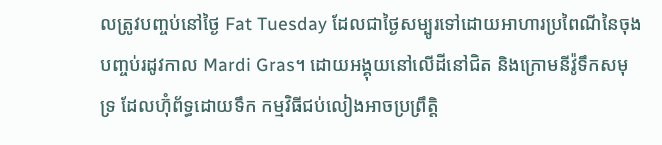លត្រូវបញ្ចប់នៅថ្ងៃ Fat Tuesday ដែលជាថ្ងៃសម្បូរទៅដោយអាហារប្រពៃណីនៃចុងបញ្ចប់រដូវកាល Mardi Gras។ ដោយអង្គុយនៅលើដីនៅជិត និងក្រោមនីវ៉ូទឹកសមុទ្រ ដែលហ៊ុំព័ទ្ធដោយទឹក កម្មវិធីជប់លៀងអាចប្រព្រឹត្តិ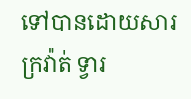ទៅបានដោយសារក្រវ៉ាត់ ទ្វារ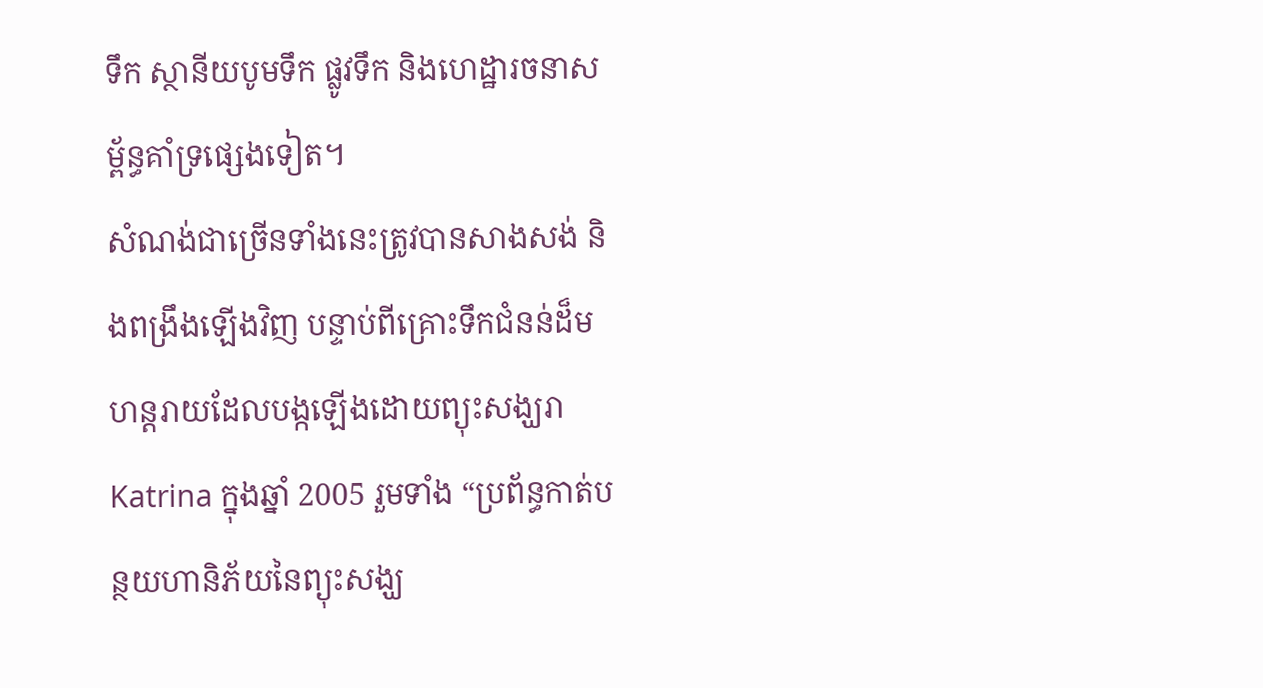ទឹក ស្ថានីយបូមទឹក ផ្លូវទឹក និងហេដ្ឋារចនាសម្ព័ន្ធគាំទ្រផ្សេងទៀត។
សំណង់ជាច្រើនទាំងនេះត្រូវបានសាងសង់ និងពង្រឹងឡើងវិញ បន្ទាប់ពីគ្រោះទឹកជំនន់ដ៏មហន្តរាយដែលបង្កឡើងដោយព្យុះសង្ឃរា Katrina ក្នុងឆ្នាំ 2005 រួមទាំង “ប្រព័ន្ធកាត់បន្ថយហានិភ័យនៃព្យុះសង្ឃ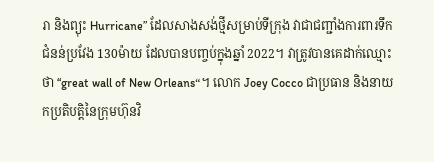រា និងព្យុះ Hurricane” ដែលសាងសង់ថ្មីសម្រាប់ទីក្រុង វាជាជញ្ជាំងការពារទឹកជំនន់ប្រវែង 130ម៉ាយ ដែលបានបញ្ចប់ក្នុងឆ្នាំ 2022។ វាត្រូវបានគេដាក់ឈ្មោះថា “great wall of New Orleans“។ លោក Joey Cocco ជាប្រធាន និងនាយកប្រតិបត្តិនៃក្រុមហ៊ុនវិ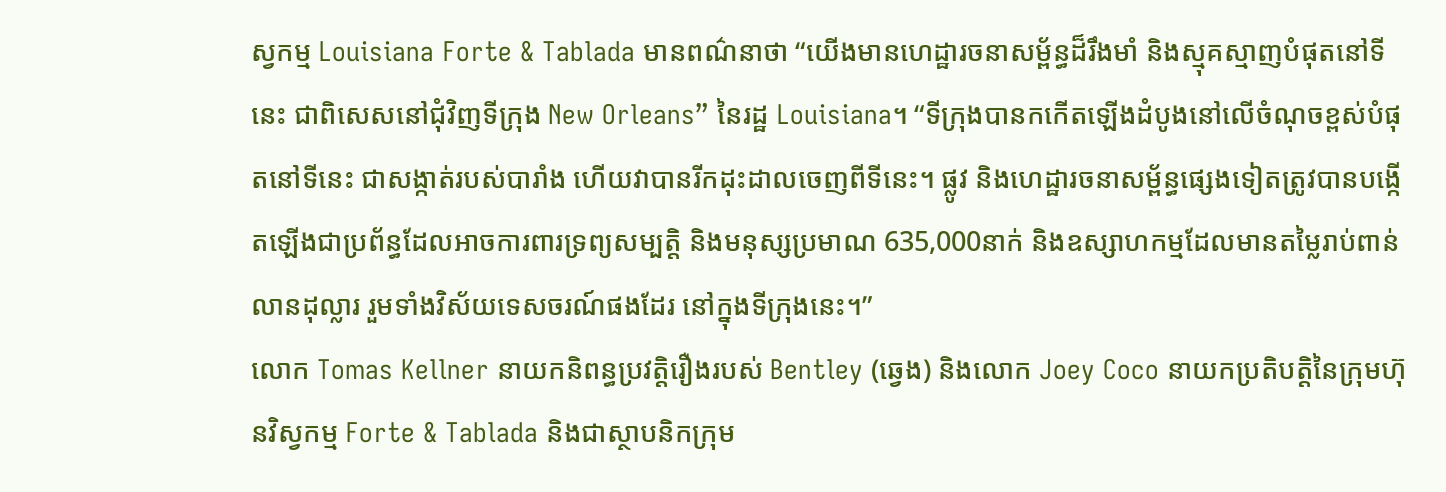ស្វកម្ម Louisiana Forte & Tablada មានពណ៌នាថា “យើងមានហេដ្ឋារចនាសម្ព័ន្ធដ៏រឹងមាំ និងស្មុគស្មាញបំផុតនៅទីនេះ ជាពិសេសនៅជុំវិញទីក្រុង New Orleans” នៃរដ្ឋ Louisiana។ “ទីក្រុងបានកកើតឡើងដំបូងនៅលើចំណុចខ្ពស់បំផុតនៅទីនេះ ជាសង្កាត់របស់បារាំង ហើយវាបានរីកដុះដាលចេញពីទីនេះ។ ផ្លូវ និងហេដ្ឋារចនាសម្ព័ន្ធផ្សេងទៀតត្រូវបានបង្កើតឡើងជាប្រព័ន្ធដែលអាចការពារទ្រព្យសម្បត្តិ និងមនុស្សប្រមាណ 635,000នាក់ និងឧស្សាហកម្មដែលមានតម្លៃរាប់ពាន់លានដុល្លារ រួមទាំងវិស័យទេសចរណ៍ផងដែរ នៅក្នុងទីក្រុងនេះ។”
លោក Tomas Kellner នាយកនិពន្ធប្រវត្តិរឿងរបស់ Bentley (ឆ្វេង) និងលោក Joey Coco នាយកប្រតិបត្តិនៃក្រុមហ៊ុនវិស្វកម្ម Forte & Tablada និងជាស្ថាបនិកក្រុម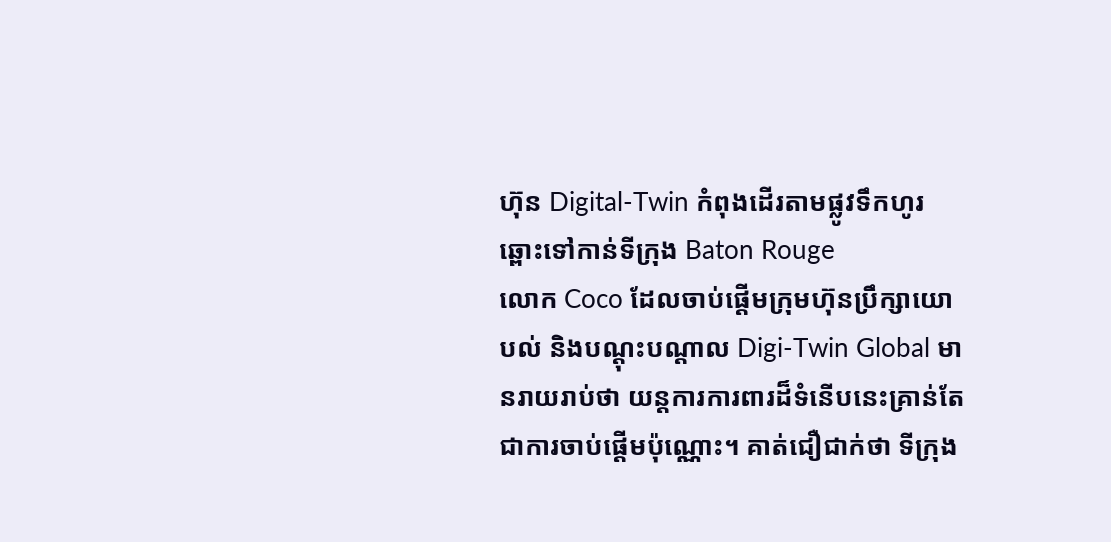ហ៊ុន Digital-Twin កំពុងដើរតាមផ្លូវទឹកហូរឆ្ពោះទៅកាន់ទីក្រុង Baton Rouge
លោក Coco ដែលចាប់ផ្តើមក្រុមហ៊ុនប្រឹក្សាយោបល់ និងបណ្តុះបណ្តាល Digi-Twin Global មានរាយរាប់ថា យន្តការការពារដ៏ទំនើបនេះគ្រាន់តែជាការចាប់ផ្តើមប៉ុណ្ណោះ។ គាត់ជឿជាក់ថា ទីក្រុង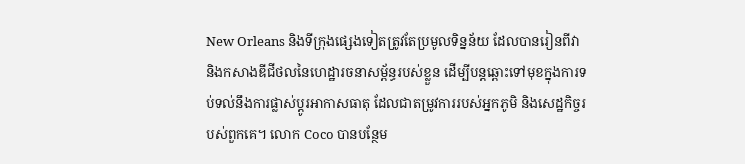New Orleans និងទីក្រុងផ្សេងទៀតត្រូវតែប្រមូលទិន្នន័យ ដែលបានរៀនពីវា និងកសាងឌីជីថលនៃហេដ្ឋារចនាសម្ព័ន្ធរបស់ខ្លួន ដើម្បីបន្តឆ្ពោះទៅមុខក្នុងការទប់ទល់នឹងការផ្លាស់ប្តូរអាកាសធាតុ ដែលជាតម្រូវការរបស់អ្នកភូមិ និងសេដ្ឋកិច្ចរបស់ពួកគេ។ លោក Coco បានបន្ថែម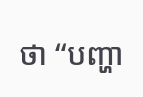ថា “បញ្ហា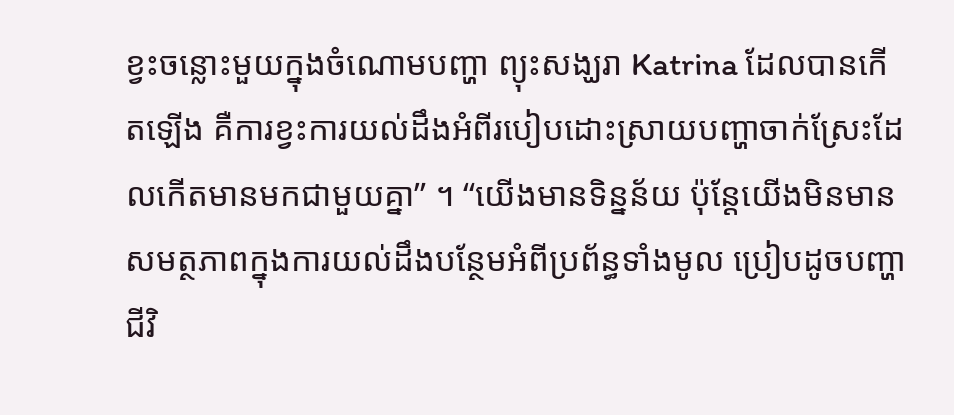ខ្វះចន្លោះមួយក្នុងចំណោមបញ្ហា ព្យុះសង្ឃរា Katrina ដែលបានកើតឡើង គឺការខ្វះការយល់ដឹងអំពីរបៀបដោះស្រាយបញ្ហាចាក់ស្រែះដែលកើតមានមកជាមួយគ្នា” ។ “យើងមានទិន្នន័យ ប៉ុន្តែយើងមិនមានសមត្ថភាពក្នុងការយល់ដឹងបន្ថែមអំពីប្រព័ន្ធទាំងមូល ប្រៀបដូចបញ្ហាជីវិ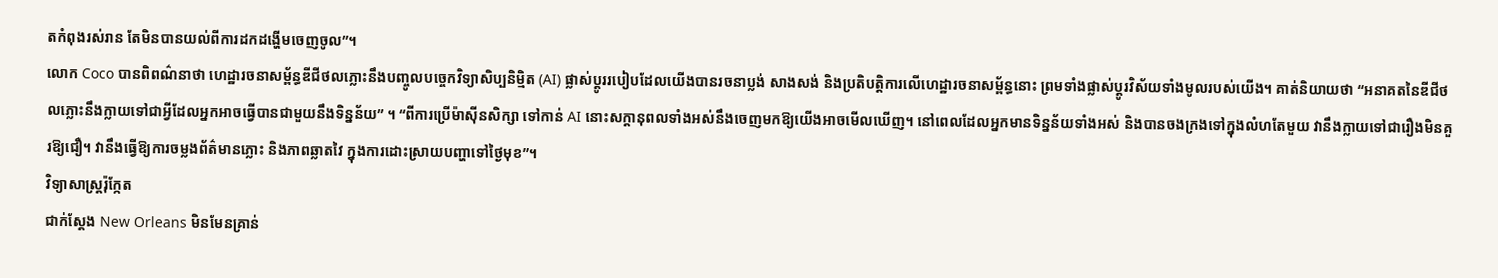តកំពុងរស់រាន តែមិនបានយល់ពីការដកដង្ហើមចេញចូល”។
លោក Coco បានពិពណ៌នាថា ហេដ្ឋារចនាសម្ព័ន្ធឌីជីថលភ្លោះនឹងបញ្ចូលបច្ចេកវិទ្យាសិប្បនិម្មិត (AI) ផ្លាស់ប្តូររបៀបដែលយើងបានរចនាប្លង់ សាងសង់ និងប្រតិបត្តិការលើហេដ្ឋារចនាសម្ព័ន្ធនោះ ព្រមទាំងផ្លាស់ប្តូរវិស័យទាំងមូលរបស់យើង។ គាត់និយាយថា “អនាគតនៃឌីជីថលភ្លោះនឹងក្លាយទៅជាអ្វីដែលអ្នកអាចធ្វើបានជាមួយនឹងទិន្នន័យ” ។ “ពីការប្រើម៉ាស៊ីនសិក្សា ទៅកាន់ AI នោះសក្តានុពលទាំងអស់នឹងចេញមកឱ្យយើងអាចមើលឃើញ។ នៅពេលដែលអ្នកមានទិន្នន័យទាំងអស់ និងបានចងក្រងទៅក្នុងលំហតែមួយ វានឹងក្លាយទៅជារឿងមិនគួរឱ្យជឿ។ វានឹងធ្វើឱ្យការចម្លងព័ត៌មានភ្លោះ និងភាពឆ្លាតវៃ ក្នុងការដោះស្រាយបញ្ហាទៅថ្ងៃមុខ”។
វិទ្យាសាស្ត្ររ៉ុក្កែត
ជាក់ស្តែង New Orleans មិនមែនគ្រាន់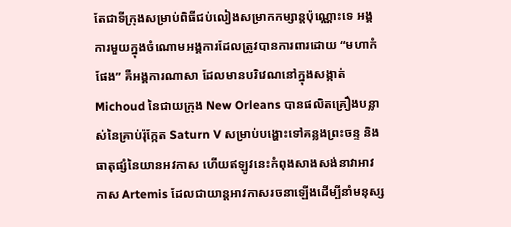តែជាទីក្រុងសម្រាប់ពិធីជប់លៀងសម្រាកកម្សាន្តប៉ុណ្ណោះទេ អង្គការមួយក្នុងចំណោមអង្គការដែលត្រូវបានការពារដោយ “មហាកំផែង” គឺអង្គការណាសា ដែលមានបរិវេណនៅក្នុងសង្កាត់ Michoud នៃជាយក្រុង New Orleans បានផលិតគ្រឿងបន្លាស់នៃគ្រាប់រ៉ុក្កែត Saturn V សម្រាប់បង្ហោះទៅគន្លងព្រះចន្ទ និងធាតុផ្សំនៃយានអវកាស ហើយឥឡូវនេះកំពុងសាងសង់នាវាអាវកាស Artemis ដែលជាយាន្តអាវកាសរចនាឡើងដើម្បីនាំមនុស្ស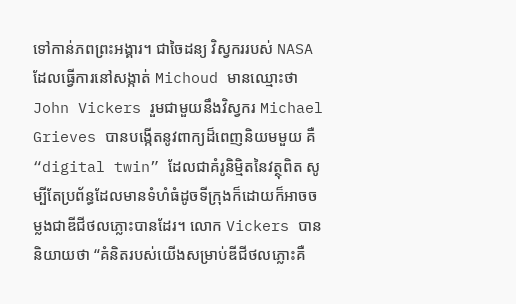ទៅកាន់ភពព្រះអង្គារ។ ជាចៃដន្យ វិស្វកររបស់ NASA ដែលធ្វើការនៅសង្កាត់ Michoud មានឈ្មោះថា John Vickers រួមជាមួយនឹងវិស្វករ Michael Grieves បានបង្កើតនូវពាក្យដ៏ពេញនិយមមួយ គឺ “digital twin” ដែលជាគំរូនិម្មិតនៃវត្ថុពិត សូម្បីតែប្រព័ន្ធដែលមានទំហំធំដូចទីក្រុងក៏ដោយក៏អាចចម្លងជាឌីជីថលភ្លោះបានដែរ។ លោក Vickers បាននិយាយថា “គំនិតរបស់យើងសម្រាប់ឌីជីថលភ្លោះគឺ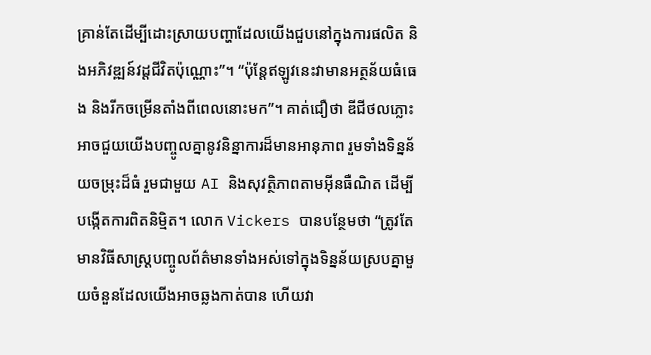គ្រាន់តែដើម្បីដោះស្រាយបញ្ហាដែលយើងជួបនៅក្នុងការផលិត និងអភិវឌ្ឍន៍វដ្តជីវិតប៉ុណ្ណោះ”។ “ប៉ុន្តែឥឡូវនេះវាមានអត្ថន័យធំធេង និងរីកចម្រើនតាំងពីពេលនោះមក”។ គាត់ជឿថា ឌីជីថលភ្លោះអាចជួយយើងបញ្ចូលគ្នានូវនិន្នាការដ៏មានអានុភាព រួមទាំងទិន្នន័យចម្រុះដ៏ធំ រួមជាមួយ AI និងសុវត្ថិភាពតាមអ៊ីនធឺណិត ដើម្បីបង្កើតការពិតនិម្មិត។ លោក Vickers បានបន្ថែមថា “ត្រូវតែមានវិធីសាស្រ្តបញ្ចូលព័ត៌មានទាំងអស់ទៅក្នុងទិន្នន័យស្របគ្នាមួយចំនួនដែលយើងអាចឆ្លងកាត់បាន ហើយវា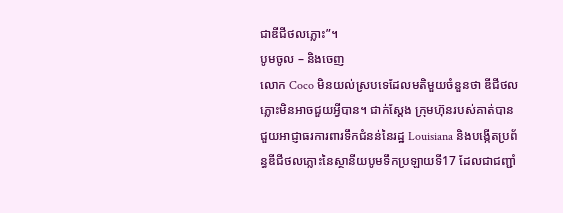ជាឌីជីថលភ្លោះ”។
បូមចូល – និងចេញ
លោក Coco មិនយល់ស្របទេដែលមតិមួយចំនួនថា ឌីជីថលភ្លោះមិនអាចជួយអ្វីបាន។ ជាក់ស្តែង ក្រុមហ៊ុនរបស់គាត់បានជួយអាជ្ញាធរការពារទឹកជំនន់នៃរដ្ឋ Louisiana និងបង្កើតប្រព័ន្ធឌីជីថលភ្លោះនៃស្ថានីយបូមទឹកប្រឡាយទី17 ដែលជាជញ្ជាំ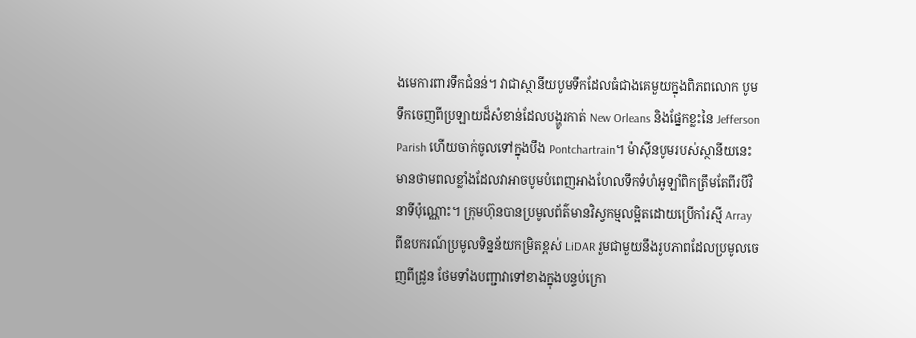ងមេការពារទឹកជំនន់។ វាជាស្ថានីយបូមទឹកដែលធំជាងគេមួយក្នុងពិភពលោក បូមទឹកចេញពីប្រឡាយដ៏សំខាន់ដែលបង្ហូរកាត់ New Orleans និងផ្នែកខ្លះនៃ Jefferson Parish ហើយចាក់ចូលទៅក្នុងបឹង Pontchartrain។ ម៉ាស៊ីនបូមរបស់ស្ថានីយនេះមានថាមពលខ្លាំងដែលវាអាចបូមបំពេញអាងហែលទឹកទំហំអូឡាំពិកត្រឹមតែពីរបីវិនាទីប៉ុណ្ណោះ។ ក្រុមហ៊ុនបានប្រមូលព័ត៌មានវិស្វកម្មលម្អិតដោយប្រើកាំរស្មី Array ពីឧបករណ៍ប្រមូលទិន្នន័យកម្រិតខ្ពស់ LiDAR រួមជាមួយនឹងរូបភាពដែលប្រមូលចេញពីដ្រូន ថែមទាំងបញ្ជាវាទៅខាងក្នុងបន្ទប់ក្រោ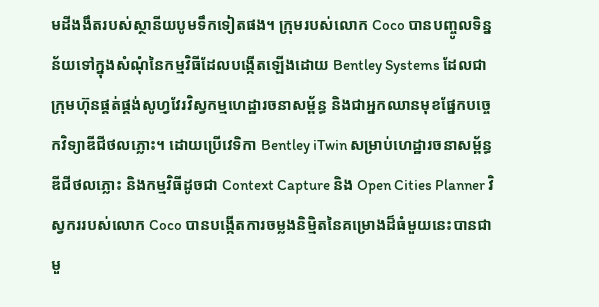មដីងងឹតរបស់ស្ថានីយបូមទឹកទៀតផង។ ក្រុមរបស់លោក Coco បានបញ្ចូលទិន្នន័យទៅក្នុងសំណុំនៃកម្មវិធីដែលបង្កើតឡើងដោយ Bentley Systems ដែលជាក្រុមហ៊ុនផ្គត់ផ្គង់សូហ្វវែរវិស្វកម្មហេដ្ឋារចនាសម្ព័ន្ធ និងជាអ្នកឈានមុខផ្នែកបច្ចេកវិទ្យាឌីជីថលភ្លោះ។ ដោយប្រើវេទិកា Bentley iTwin សម្រាប់ហេដ្ឋារចនាសម្ព័ន្ធឌីជីថលភ្លោះ និងកម្មវិធីដូចជា Context Capture និង Open Cities Planner វិស្វកររបស់លោក Coco បានបង្កើតការចម្លងនិម្មិតនៃគម្រោងដ៏ធំមួយនេះបានជាមួ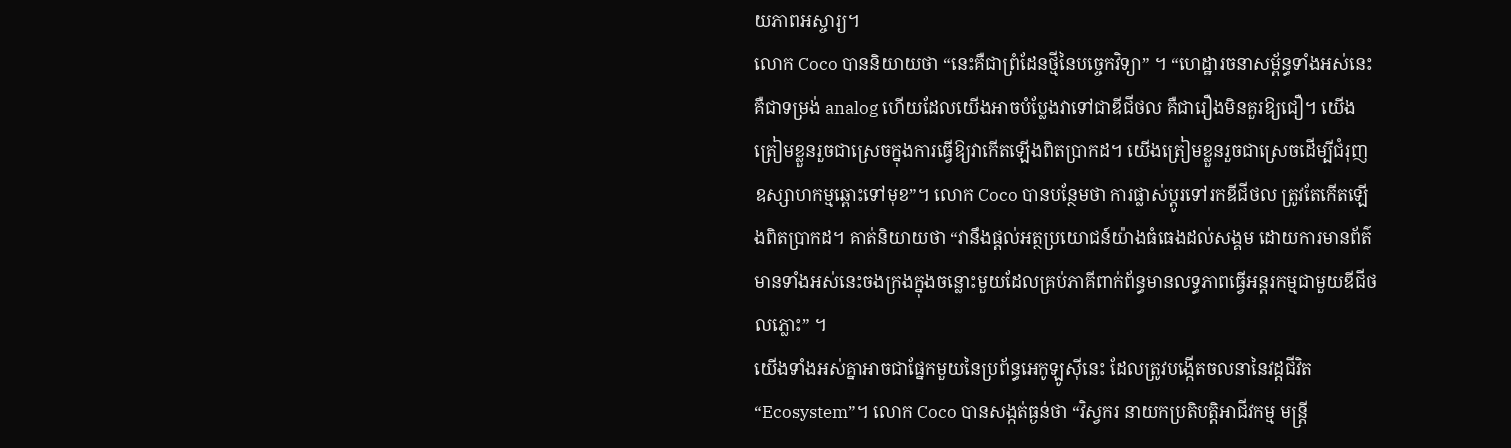យភាពអស្ចារ្យ។
លោក Coco បាននិយាយថា “នេះគឺជាព្រំដែនថ្មីនៃបច្ចេកវិទ្យា” ។ “ហេដ្ឋារចនាសម្ព័ន្ធទាំងអស់នេះគឺជាទម្រង់ analog ហើយដែលយើងអាចបំប្លែងវាទៅជាឌីជីថល គឺជារឿងមិនគួរឱ្យជឿ។ យើងត្រៀមខ្លួនរួចជាស្រេចក្នុងការធ្វើឱ្យវាកើតឡើងពិតប្រាកដ។ យើងត្រៀមខ្លួនរួចជាស្រេចដើម្បីជំរុញឧស្សាហកម្មឆ្ពោះទៅមុខ”។ លោក Coco បានបន្ថែមថា ការផ្លាស់ប្តូរទៅរកឌីជីថល ត្រូវតែកើតឡើងពិតប្រាកដ។ គាត់និយាយថា “វានឹងផ្តល់អត្ថប្រយោជន៍យ៉ាងធំធេងដល់សង្គម ដោយការមានព័ត៌មានទាំងអស់នេះចងក្រងក្នុងចន្លោះមួយដែលគ្រប់ភាគីពាក់ព័ន្ធមានលទ្ធភាពធ្វើអន្តរកម្មជាមួយឌីជីថលភ្លោះ” ។
យើងទាំងអស់គ្នាអាចជាផ្នែកមួយនៃប្រព័ន្ធអេកូឡូស៊ីនេះ ដែលត្រូវបង្កើតចលនានៃវដ្តជីវិត “Ecosystem”។ លោក Coco បានសង្កត់ធ្ងន់ថា “វិស្វករ នាយកប្រតិបត្តិអាជីវកម្ម មន្ត្រី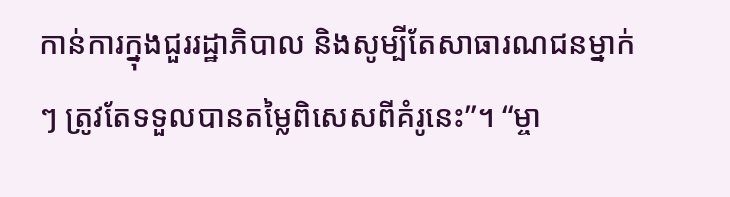កាន់ការក្នុងជួររដ្ឋាភិបាល និងសូម្បីតែសាធារណជនម្នាក់ៗ ត្រូវតែទទួលបានតម្លៃពិសេសពីគំរូនេះ”។ “ម្ចា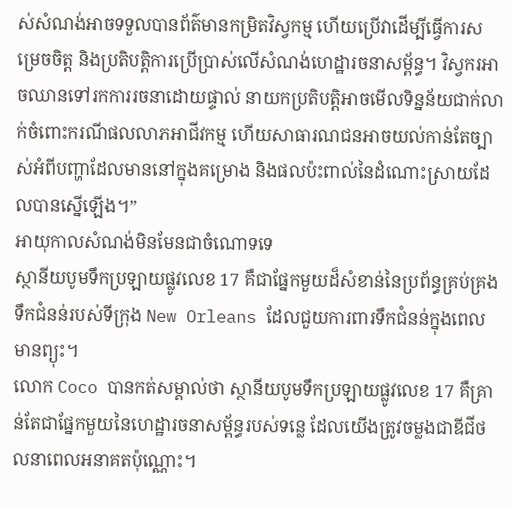ស់សំណង់អាចទទួលបានព័ត៌មានកម្រិតវិស្វកម្ម ហើយប្រើវាដើម្បីធ្វើការសម្រេចចិត្ត និងប្រតិបត្តិការប្រើប្រាស់លើសំណង់ហេដ្ឋារចនាសម្ព័ន្ធ។ វិស្វករអាចឈានទៅរកការរចនាដោយផ្ទាល់ នាយកប្រតិបត្តិអាចមើលទិន្នន័យជាក់លាក់ចំពោះករណីផលលាភអាជីវកម្ម ហើយសាធារណជនអាចយល់កាន់តែច្បាស់អំពីបញ្ហាដែលមាននៅក្នុងគម្រោង និងផលប៉ះពាល់នៃដំណោះស្រាយដែលបានស្នើឡើង។”
អាយុកាលសំណង់មិនមែនជាចំណោទទេ
ស្ថានីយបូមទឹកប្រឡាយផ្លូវលេខ 17 គឺជាផ្នែកមួយដ៏សំខាន់នៃប្រព័ន្ធគ្រប់គ្រងទឹកជំនន់របស់ទីក្រុង New Orleans ដែលជួយការពារទឹកជំនន់ក្នុងពេលមានព្យុះ។
លោក Coco បានកត់សម្គាល់ថា ស្ថានីយបូមទឹកប្រឡាយផ្លូវលេខ 17 គឺគ្រាន់តែជាផ្នែកមួយនៃហេដ្ឋារចនាសម្ព័ន្ធរបស់ទន្លេ ដែលយើងត្រូវចម្លងជាឌីជីថលនាពេលអនាគតប៉ុណ្ណោះ។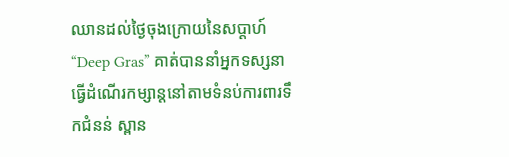ឈានដល់ថ្ងៃចុងក្រោយនៃសប្តាហ៍ “Deep Gras” គាត់បាននាំអ្នកទស្សនាធ្វើដំណើរកម្សាន្តនៅតាមទំនប់ការពារទឹកជំនន់ ស្ពាន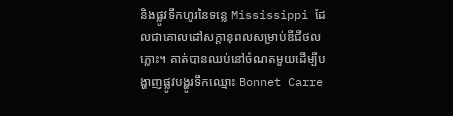និងផ្លូវទឹកហូរនៃទន្លេ Mississippi ដែលជាគោលដៅសក្តានុពលសម្រាប់ឌីជីថលភ្លោះ។ គាត់បានឈប់នៅចំណតមួយដើម្បីបង្ហាញផ្លូវបង្ហូរទឹកឈ្មោះ Bonnet Carre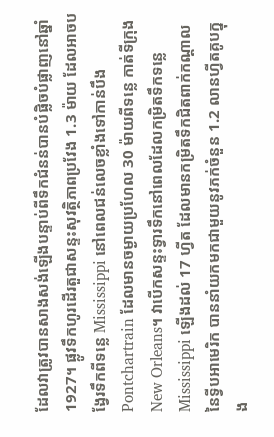ដែលវាត្រូវបានសាងសង់ឡើងបន្ទាប់ពីទឹកជំនន់បានបំផ្លិចបំផ្លាញនៅឆ្នាំ 1927។ ផ្លូវទឹកហូរដើរតួជាសន្ទះសុវត្ថិភាពប្រវែង 1.3 ម៉ាយ ដែលអាចបង្វែរទឹកពីទន្លេ Mississippi នៅពេលជន់លេចខ្លាំងទៅកាន់បឹង Pontchartrain ដែលមានចម្ងាយប្រហែល 30 ម៉ាយពីទន្លេ កាត់ទីក្រុង New Orleans។ វាបើកសន្ទះទ្វារទឹកនៅពេលដែលកម្រិតទឹកទន្លេ Mississippi ឡើងដល់ 17 ហ្វីត ដែលមានកម្រិតទឹកជិតពាក់កណ្តាលនៃទ្វីបអាមេរិក បាននាំយកមកជាមួយនូវភក់ចំនួន 1.2 លានហ្វីតគូបក្នុង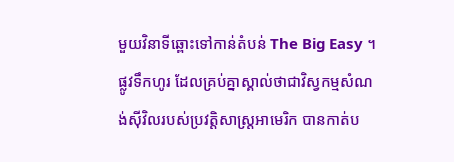មួយវិនាទីឆ្ពោះទៅកាន់តំបន់ The Big Easy ។ ផ្លូវទឹកហូរ ដែលគ្រប់គ្នាស្គាល់ថាជាវិស្វកម្មសំណង់ស៊ីវិលរបស់ប្រវត្តិសាស្ត្រអាមេរិក បានកាត់ប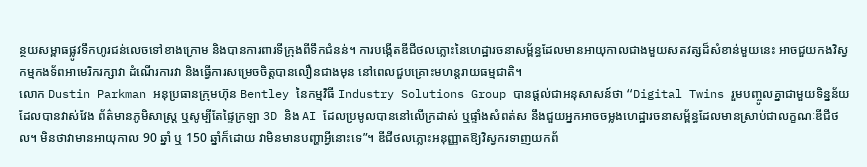ន្ថយសម្ពាធផ្លូវទឹកហូរជន់លេចទៅខាងក្រោម និងបានការពារទីក្រុងពីទឹកជំនន់។ ការបង្កើតឌីជីថលភ្លោះនៃហេដ្ឋារចនាសម្ព័ន្ធដែលមានអាយុកាលជាងមួយសតវត្សដ៏សំខាន់មួយនេះ អាចជួយកងវិស្វកម្មកងទ័ពអាមេរិករក្សាវា ដំណើរការវា និងធ្វើការសម្រេចចិត្តបានលឿនជាងមុន នៅពេលជួបគ្រោះមហន្តរាយធម្មជាតិ។
លោក Dustin Parkman អនុប្រធានក្រុមហ៊ុន Bentley នៃកម្មវិធី Industry Solutions Group បានផ្តល់ជាអនុសាសន៍ថា “Digital Twins រួមបញ្ចូលគ្នាជាមួយទិន្នន័យដែលបានវាស់វែង ព័ត៌មានភូមិសាស្ត្រ ឬសូម្បីតែផ្ទៃក្រឡា 3D និង AI ដែលប្រមូលបាននៅលើក្រដាស់ ឬផ្ទាំងសំពត់ស នឹងជួយអ្នកអាចចម្លងហេដ្ឋារចនាសម្ព័ន្ធដែលមានស្រាប់ជាលក្ខណៈឌីជីថល។ មិនថាវាមានអាយុកាល 90 ឆ្នាំ ឬ 150 ឆ្នាំក៏ដោយ វាមិនមានបញ្ហាអ្វីនោះទេ”។ ឌីជីថលភ្លោះអនុញ្ញាតឱ្យវិស្វករទាញយកព័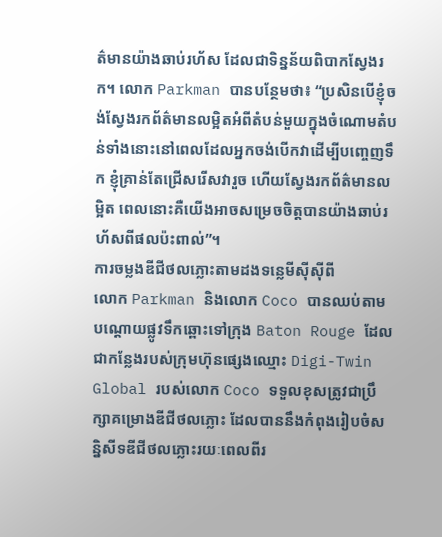ត៌មានយ៉ាងឆាប់រហ័ស ដែលជាទិន្នន័យពិបាកស្វែងរក។ លោក Parkman បានបន្ថែមថា៖ “ប្រសិនបើខ្ញុំចង់ស្វែងរកព័ត៌មានលម្អិតអំពីតំបន់មួយក្នុងចំណោមតំបន់ទាំងនោះនៅពេលដែលអ្នកចង់បើកវាដើម្បីបញ្ចេញទឹក ខ្ញុំគ្រាន់តែជ្រើសរើសវារួច ហើយស្វែងរកព័ត៌មានលម្អិត ពេលនោះគឺយើងអាចសម្រេចចិត្តបានយ៉ាងឆាប់រហ័សពីផលប៉ះពាល់”។
ការចម្លងឌីជីថលភ្លោះតាមដងទន្លេមីស៊ីស៊ីពី
លោក Parkman និងលោក Coco បានឈប់តាមបណ្តោយផ្លូវទឹកឆ្ពោះទៅក្រុង Baton Rouge ដែលជាកន្លែងរបស់ក្រុមហ៊ុនផ្សេងឈ្មោះ Digi-Twin Global របស់លោក Coco ទទួលខុសត្រូវជាប្រឹក្សាគម្រោងឌីជីថលភ្លោះ ដែលបាននឹងកំពុងរៀបចំសន្និសីទឌីជីថលភ្លោះរយៈពេលពីរ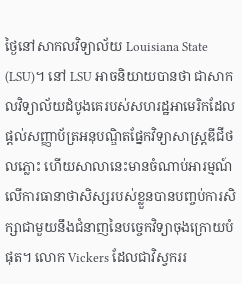ថ្ងៃនៅសាកលវិទ្យាល័យ Louisiana State (LSU)។ នៅ LSU អាចនិយាយបានថា ជាសាកលវិទ្យាល័យដំបូងគេរបស់សហរដ្ឋអាមេរិកដែលផ្តល់សញ្ញាប័ត្រអនុបណ្ឌិតផ្នែកវិទ្យាសាស្ត្រឌីជីថលភ្លោះ ហើយសាលានេះមានចំណាប់អារម្មណ៍លើការធានាថាសិស្សរបស់ខ្លួនបានបញ្ចប់ការសិក្សាជាមួយនឹងជំនាញនៃបច្ចេកវិទ្យាចុងក្រោយបំផុត។ លោក Vickers ដែលជាវិស្វកររ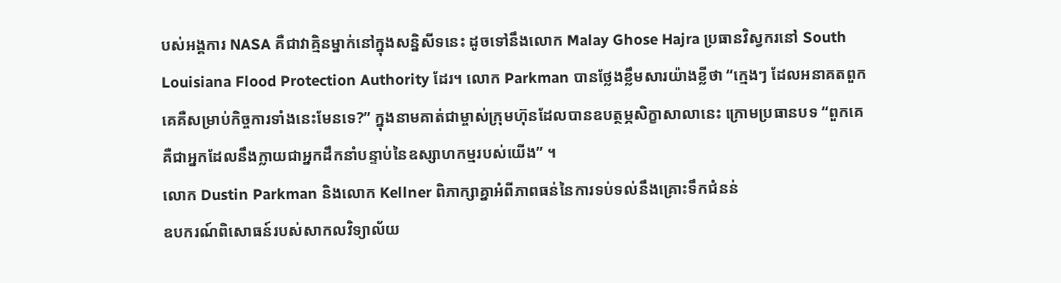បស់អង្គការ NASA គឺជាវាគ្មិនម្នាក់នៅក្នុងសន្និសីទនេះ ដូចទៅនឹងលោក Malay Ghose Hajra ប្រធានវិស្វករនៅ South Louisiana Flood Protection Authority ដែរ។ លោក Parkman បានថ្លែងខ្លឹមសារយ៉ាងខ្លីថា “ក្មេងៗ ដែលអនាគតពួកគេគឺសម្រាប់កិច្ចការទាំងនេះមែនទេ?” ក្នុងនាមគាត់ជាម្ចាស់ក្រុមហ៊ុនដែលបានឧបត្ថម្ភសិក្ខាសាលានេះ ក្រោមប្រធានបទ “ពួកគេគឺជាអ្នកដែលនឹងក្លាយជាអ្នកដឹកនាំបន្ទាប់នៃឧស្សាហកម្មរបស់យើង” ។
លោក Dustin Parkman និងលោក Kellner ពិភាក្សាគ្នាអំពីភាពធន់នៃការទប់ទល់នឹងគ្រោះទឹកជំនន់
ឧបករណ៍ពិសោធន៍របស់សាកលវិទ្យាល័យ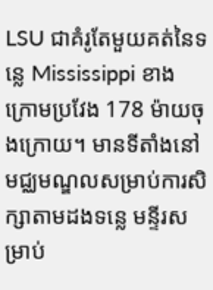LSU ជាគំរូតែមួយគត់នៃទន្លេ Mississippi ខាងក្រោមប្រវែង 178 ម៉ាយចុងក្រោយ។ មានទីតាំងនៅមជ្ឈមណ្ឌលសម្រាប់ការសិក្សាតាមដងទន្លេ មន្ទីរសម្រាប់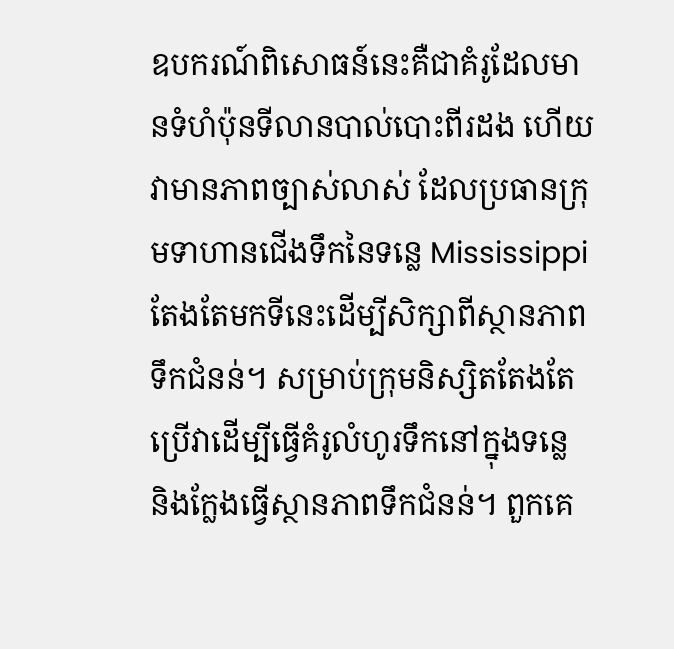ឧបករណ៍ពិសោធន៍នេះគឺជាគំរូដែលមានទំហំប៉ុនទីលានបាល់បោះពីរដង ហើយវាមានភាពច្បាស់លាស់ ដែលប្រធានក្រុមទាហានជើងទឹកនៃទន្លេ Mississippi តែងតែមកទីនេះដើម្បីសិក្សាពីស្ថានភាពទឹកជំនន់។ សម្រាប់ក្រុមនិស្សិតតែងតែប្រើវាដើម្បីធ្វើគំរូលំហូរទឹកនៅក្នុងទន្លេ និងក្លែងធ្វើស្ថានភាពទឹកជំនន់។ ពួកគេ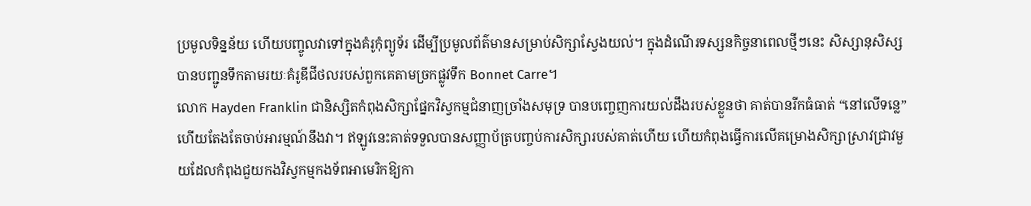ប្រមូលទិន្នន័យ ហើយបញ្ចូលវាទៅក្នុងគំរូកុំព្យូទ័រ ដើម្បីប្រមូលព័ត៌មានសម្រាប់សិក្សាស្វែងយល់។ ក្នុងដំណើរទស្សនកិច្ចនាពេលថ្មីៗនេះ សិស្សានុសិស្សបានបញ្ជូនទឹកតាមរយៈគំរូឌីជីថលរបស់ពួកគេតាមច្រកផ្លូវទឹក Bonnet Carre។
លោក Hayden Franklin ជានិស្សិតកំពុងសិក្សាផ្នែកវិស្វកម្មជំនាញច្រាំងសមុទ្រ បានបញ្ចេញការយល់ដឹងរបស់ខ្លួនថា គាត់បានរីកធំធាត់ “នៅលើទន្លេ” ហើយតែងតែចាប់អារម្មណ៍នឹងវា។ ឥឡូវនេះគាត់ទទួលបានសញ្ញាប័ត្របញ្ចប់ការសិក្សារបស់គាត់ហើយ ហើយកំពុងធ្វើការលើគម្រោងសិក្សាស្រាវជ្រាវមួយដែលកំពុងជួយកងវិស្វកម្មកងទ័ពអាមេរិកឱ្យកា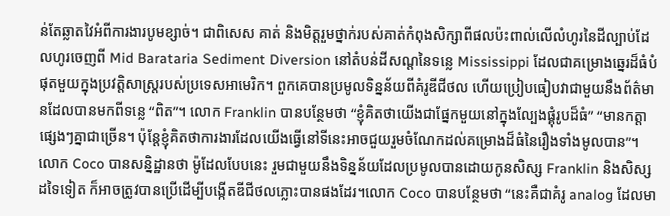ន់តែឆ្លាតវៃអំពីការងារបូមខ្សាច់។ ជាពិសេស គាត់ និងមិត្តរួមថ្នាក់របស់គាត់កំពុងសិក្សាពីផលប៉ះពាល់លើលំហូរនៃដីល្បាប់ដែលហូរចេញពី Mid Barataria Sediment Diversion នៅតំបន់ដីសណ្តនៃទន្លេ Mississippi ដែលជាគម្រោងឆ្នេរដ៏ធំបំផុតមួយក្នុងប្រវត្តិសាស្ត្ររបស់ប្រទេសអាមេរិក។ ពួកគេបានប្រមូលទិន្នន័យពីគំរូឌីជីថល ហើយប្រៀបធៀបវាជាមួយនឹងព័ត៌មានដែលបានមកពីទន្លេ “ពិត”។ លោក Franklin បានបន្ថែមថា “ខ្ញុំគិតថាយើងជាផ្នែកមួយនៅក្នុងល្បែងផ្គុំរូបដ៏ធំ” “មានកត្តាផ្សេងៗគ្នាជាច្រើន។ ប៉ុន្តែខ្ញុំគិតថាការងារដែលយើងធ្វើនៅទីនេះអាចជួយរួមចំណែកដល់គម្រោងដ៏ធំនៃរឿងទាំងមូលបាន”។
លោក Coco បានសន្និដ្ឋានថា ម៉ូដែលបែបនេះ រួមជាមួយនឹងទិន្នន័យដែលប្រមូលបានដោយកូនសិស្ស Franklin និងសិស្សដទៃទៀត ក៏អាចត្រូវបានប្រើដើម្បីបង្កើតឌីជីថលភ្លោះបានផងដែរ។លោក Coco បានបន្ថែមថា “នេះគឺជាគំរូ analog ដែលមា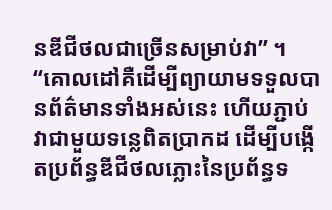នឌីជីថលជាច្រើនសម្រាប់វា” ។ “គោលដៅគឺដើម្បីព្យាយាមទទួលបានព័ត៌មានទាំងអស់នេះ ហើយភ្ជាប់វាជាមួយទន្លេពិតប្រាកដ ដើម្បីបង្កើតប្រព័ន្ធឌីជីថលភ្លោះនៃប្រព័ន្ធទ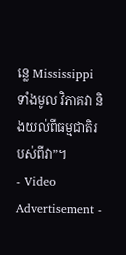ន្លេ Mississippi ទាំងមូល វិភាគវា និងយល់ពីធម្មជាតិរបស់ពីវា”។
- Video Advertisement -